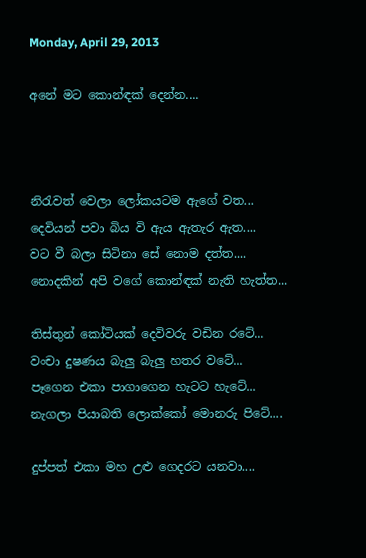Monday, April 29, 2013

අනේ මට කොන්ඳක් දෙන්න....



නිරැවත් වෙලා ලෝකයටම ඇගේ වත...
දෙවියන් පවා බිය වි ඇය ඇතැර ඇත....
වට වී බලා සිටිනා සේ නොම දත්ත....
නොදකින් අපි වගේ කොන්ඳක් නැති හැත්ත...

තිස්තුන් කෝටියක් දෙවිවරු වඩින රටේ...
වංචා දුෂණය බැලු බැලු හතර වටේ...
පෑගෙන එකා පාගාගෙන හැටට හැටේ...
නැගලා පියාබති ලොක්කෝ මොනරු පිටේ....

දුප්පත් එකා මහ උළු ගෙදරට යනවා....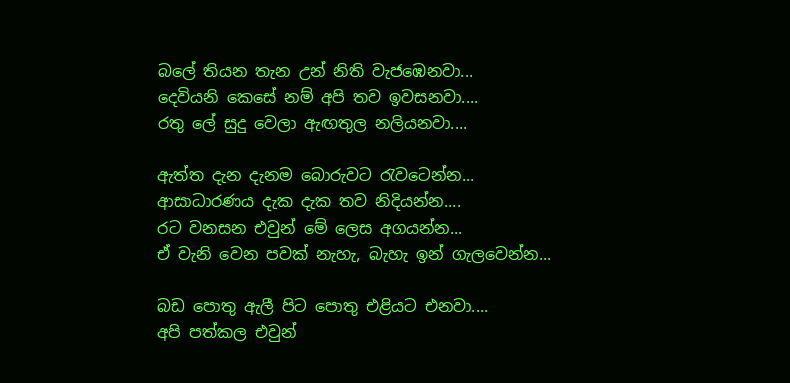බලේ තියන තැන උන් නිති වැජඹෙනවා...
දෙවියනි කෙසේ නම් අපි තව ඉවසනවා....
රතු ලේ සුදු වෙලා ඇඟතුල නලියනවා....

ඇත්ත දැන දැනම බොරුවට රැවටෙන්න...
ආසාධාරණය දැක දැක තව නිදියන්න....
රට වනසන එවුන් මේ ලෙස අගයන්න...
ඒ වැනි වෙන පවක් නැහැ, බැහැ ඉන් ගැලවෙන්න...

බඩ පොතු ඇලී පිට පොතු එළියට එනවා....
අපි පත්කල එවුන්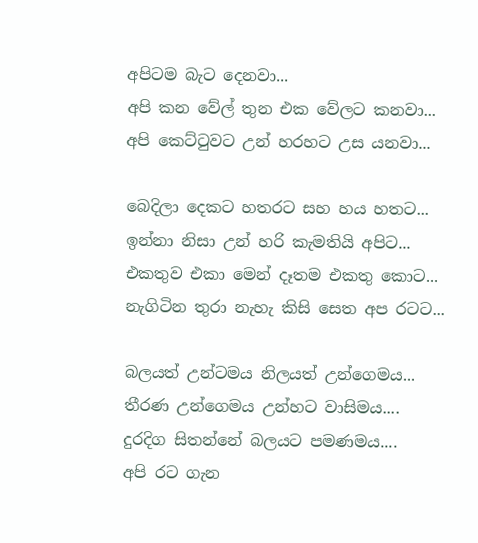අපිටම බැට දෙනවා...
අපි කන වේල් තුන එක වේලට කනවා...
අපි කෙට්ටුවට උන් හරහට උස යනවා...

බෙදිලා දෙකට හතරට සහ හය හතට...
ඉන්නා නිසා උන් හරි කැමතියි අපිට...
එකතුව එකා මෙන් දෑතම එකතු කොට...
නැගිටින තුරා නැහැ කිසි සෙත අප රටට...

බලයත් උන්ටමය නිලයත් උන්ගෙමය...
තීරණ උන්ගෙමය උන්හට වාසිමය....
දුරදිග සිතන්නේ බලයට පමණමය....
අපි රට ගැන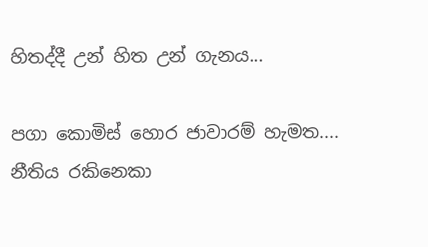හිතද්දී උන් හිත උන් ගැනය...

පගා කොමිස් හොර ජාවාරම් හැමත....
නීතිය රකිනෙකා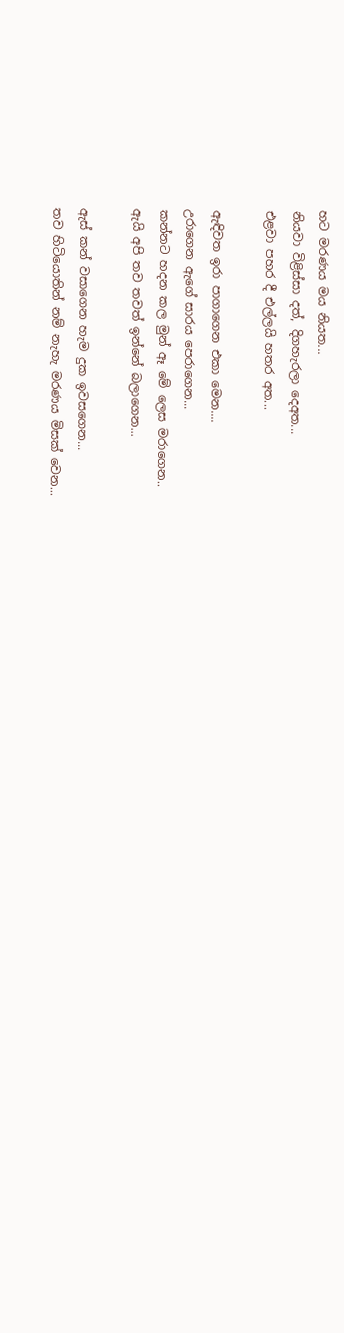හට මරණය මය නියත...
නියවා විළිස්සා දත්, දිගහැරලා දෙඅත...
එළවා පහර දී එල්ලයි හතර අත...

ඇඳිවත ඉරා පාගාගෙන එකා මෙන....
උරාගෙන ඇගේ සාරය පෙරාගෙන...
කන්නට හදන කල මුන් ඈ මේ ලෙස මරාගෙන..
ඇයි අපි තව තවත් ඉන්නේ බලාගෙන...

ඇස් කන් වසාගෙන හැම දුක ඉවසගෙන...
තව හිටියොතින් නම් නැහැ මරණය මිසක් වෙන...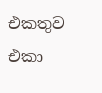එකතුව එකා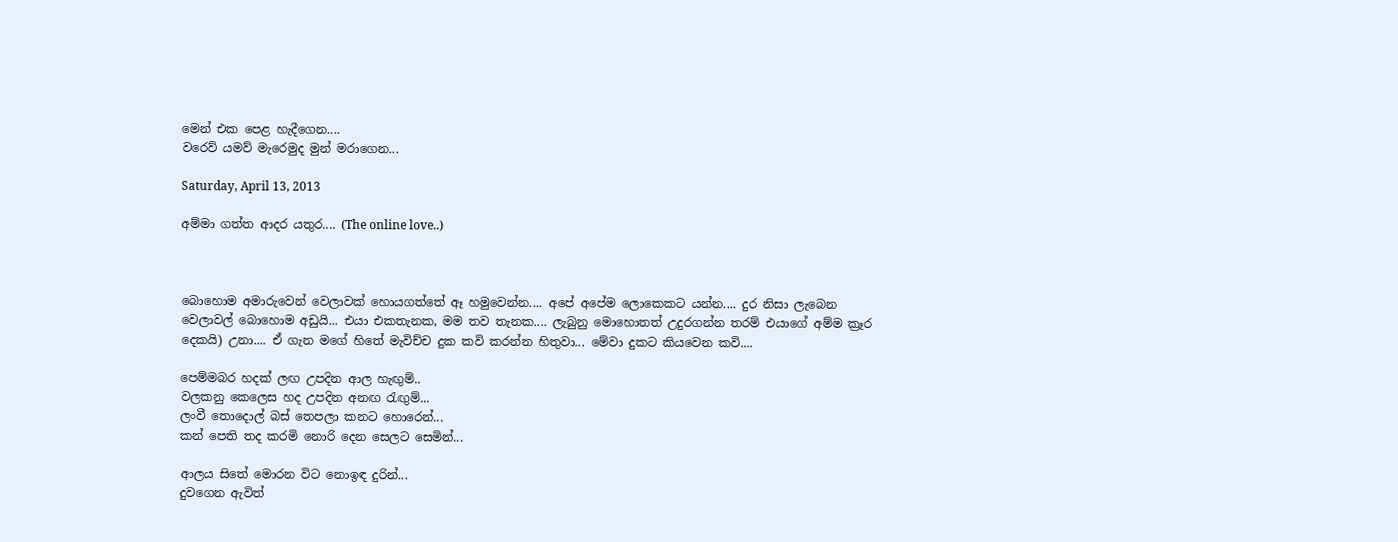මෙන් එක පෙළ හැදීගෙන....
වරෙව් යමව් මැරෙමුද මුන් මරාගෙන...

Saturday, April 13, 2013

අම්මා ගත්ත ආදර යතුර.... (The online love..)



බොහොම අමාරුවෙන් වෙලාවක් හොයගත්තේ ඈ හමුවෙන්න.... අපේ අපේම ලොකෙකට යන්න.... දුර නිසා ලැබෙන වෙලාවල් බොහොම අඩුයි... එයා එකතැනක, මම තව තැනක.... ලැබුනු මොහොතත් උදුරගන්න තරම් එයාගේ අම්ම ක්‍රෑර දෙකයි) උනා.... ඒ ගැන මගේ හිතේ මැවිච්ච දුක කවි කරන්න හිතුවා... මේවා දුකට කියවෙන කවි....

පෙම්මබර හදක් ලඟ උපදින ආල හැඟුම්..
වලකනු කෙලෙස හද උපදින අනඟ රැඟුම්...
ලංවී තොදොල් බස් තෙපලා කනට හොරෙන්...
කන් පෙති තද කරමි නොරි දෙන සෙලට සෙමින්...

ආලය සිතේ මොරන විට නොඉඳ දුරින්...
දුවගෙන ඇවිත්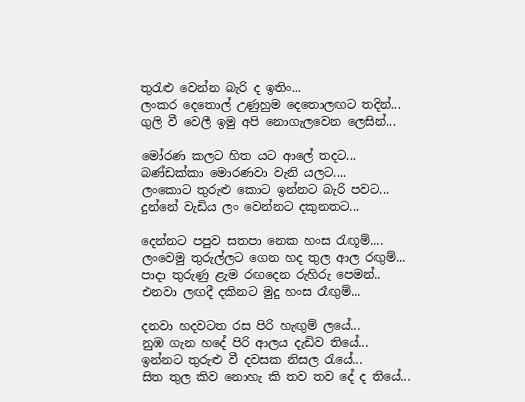තුරැළු වෙන්න බැරි ද ඉතිං...
ලංකර දෙතොල් උණුහුම දෙතොලඟට තදින්...
ගුලි වී වෙලී ඉමු අපි නොගැලවෙන ලෙසින්...

මෝරණ කලට හිත යට ආලේ තදට...
බණ්ඩක්කා මොරණවා වැනි යලට....
ලංකොට තුරුළු කොට ඉන්නට බැරි පවට...
දුන්නේ වැඩිය ලං වෙන්නට දකුනතට...

දෙන්නට පපුව සතපා නෙක හංස රැඟූම්....
ලංවෙමු තුරුල්ලට ගෙන හද තුල ආල රඟුම්...
පාදා තුරුණු ළැම රඟදෙන රුහිරු පෙමන්..
එනවා ලඟදී දකිනට මුදු හංස රෑඟුම්...

දනවා හදවටත රස පිරි හැඟුම් ලයේ...
නුඹ ගැන හදේ පිරි ආලය දැඩිව තියේ...
ඉන්නට තුරුළු වී දවසක නිසල රැයේ...
සිත තුල කිව නොහැ කි තව තව දේ ද තියේ...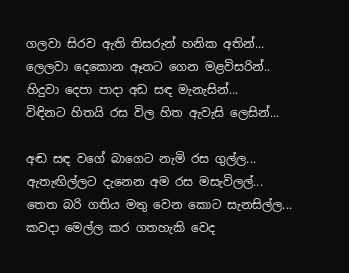ගලවා සිරව ඇති තිසරුන් හනික අතින්...
ලෙලවා දෙකොන ඈතට ගෙන මළවිසරින්..
හිදුවා දෙපා පාදා අඩ සඳ මැනැසින්...
විඳිනට හිතයි රස විල හිත ඇවැසි ලෙසින්...

අඬ සඳ වගේ බාගෙට නැමි රස ගුල්ල...
ඇතැඟිල්ලට දැනෙන අම රස මසැවිලල්...
තෙත බරි ගතිය මතු වෙන කොට සැනසිල්ල...
කවදා මෙල්ල කර ගතහැකි වෙද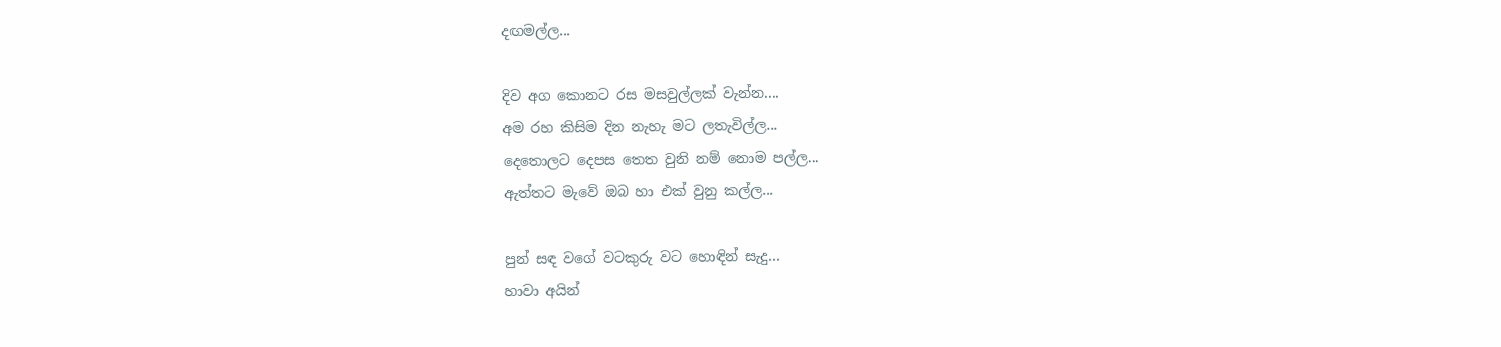දඟමල්ල...

දිව අග කොනට රස මසවුල්ලක් වැන්න....
අම රහ කිසිම දින නැහැ මට ලතැවිල්ල...
දෙතොලට දෙපස තෙත වුනි නම් නොම පල්ල...
ඇත්තට මැවේ ඔබ හා එක් වුනු කල්ල...

පුන් සඳ වගේ වටකුරු වට හොඳින් සැදු...
හාවා අයින්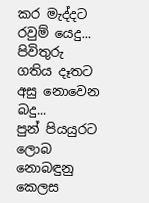කර මැද්දට රවුම් යෙදු...
පිවිතුරු ගතිය දෑතට අසු නොවෙන බදු...
පුන් පියයුරට ලොබ නොබඳුනු කෙලස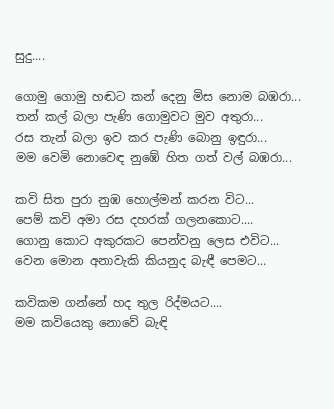සුදු....

ගොමු ගොමු හඬට කන් දෙනු මිස නොම බඹරා...
තන් කල් බලා පැණි ගොමුවට මුව අතුරා...
රස තැන් බලා ඉව කර පැණි බොනු ඉඳුරා...
මම වෙමි නොවෙඳ නුඹේ හිත ගත් වල් බඹරා...

කවි සිත පුරා නුඹ හොල්මන් කරන විට...
පෙම් කවි අමා රස දහරක් ගලනකොට....
ගොනු කොට අකුරකට පෙන්වනු ලෙස එවිට...
වෙන මොන අනාවැකි කියනුද බැඳී පෙමට...

කවිකම ගන්නේ හද තුල රිද්මයට....
මම කවියෙකු නොවේ බැඳි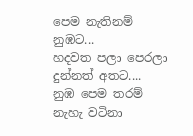පෙම නැතිනම් නුඹට...
හදවත පලා පෙරලා දුන්නත් අතට....
නුඹ පෙම තරම් නැහැ වටිනා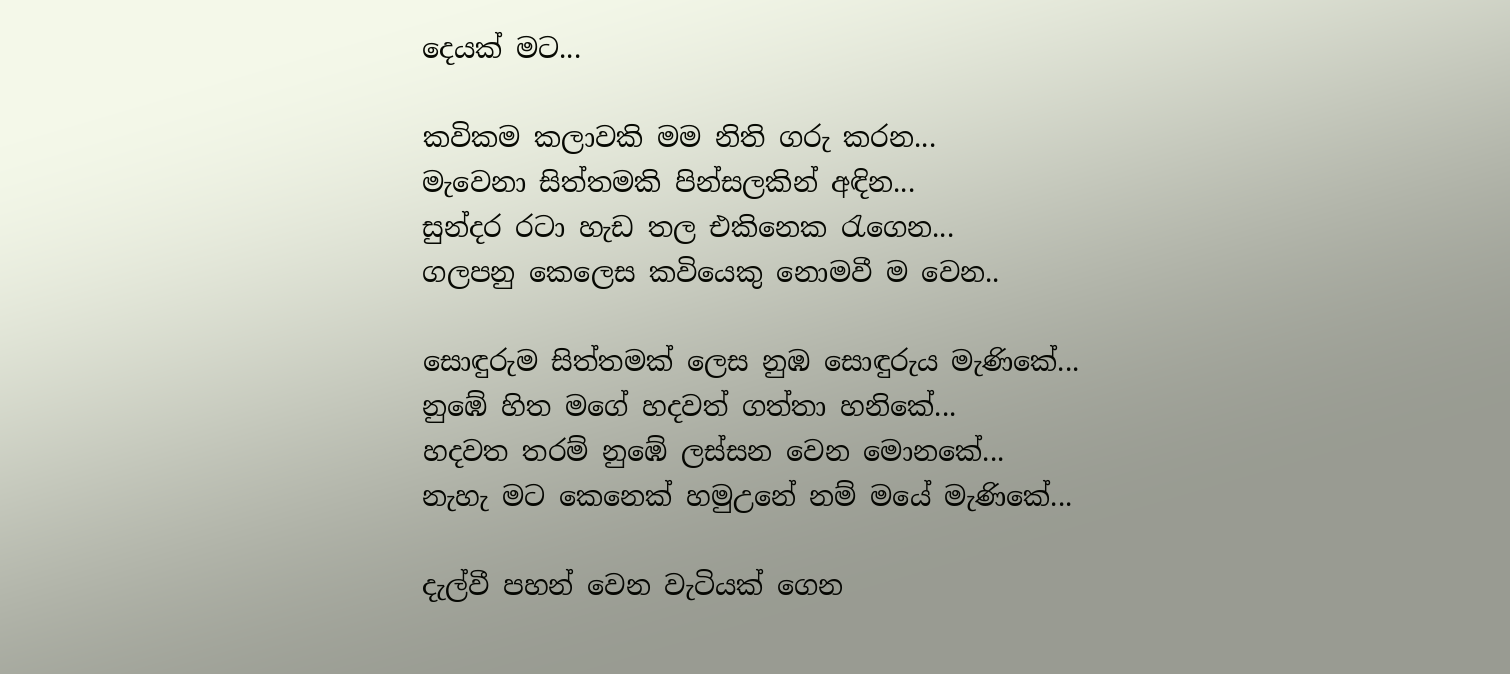දෙයක් මට...

කවිකම කලාවකි මම නිති ගරු කරන...
මැවෙනා සිත්තමකි පින්සලකින් අඳින...
සුන්දර රටා හැඩ තල එකිනෙක රැගෙන...
ගලපනු කෙලෙස කවියෙකු නොමවී ම වෙන..

සොඳුරුම සිත්තමක් ලෙස නුඹ සොඳුරුය මැණිකේ...
නුඹේ හිත මගේ හදවත් ගත්තා හනිකේ...
හදවත තරම් නුඹේ ලස්සන වෙන මොනකේ...
නැහැ මට කෙනෙක් හමුඋනේ නම් මයේ මැණිකේ...

දැල්වී පහන් වෙන වැටියක් ගෙන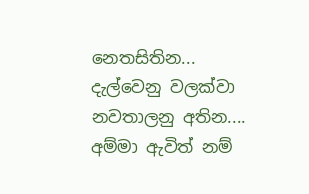නෙතසිතින...
දැල්වෙනු වලක්වා නවතාලනු අතින....
අම්මා ඇවිත් නම්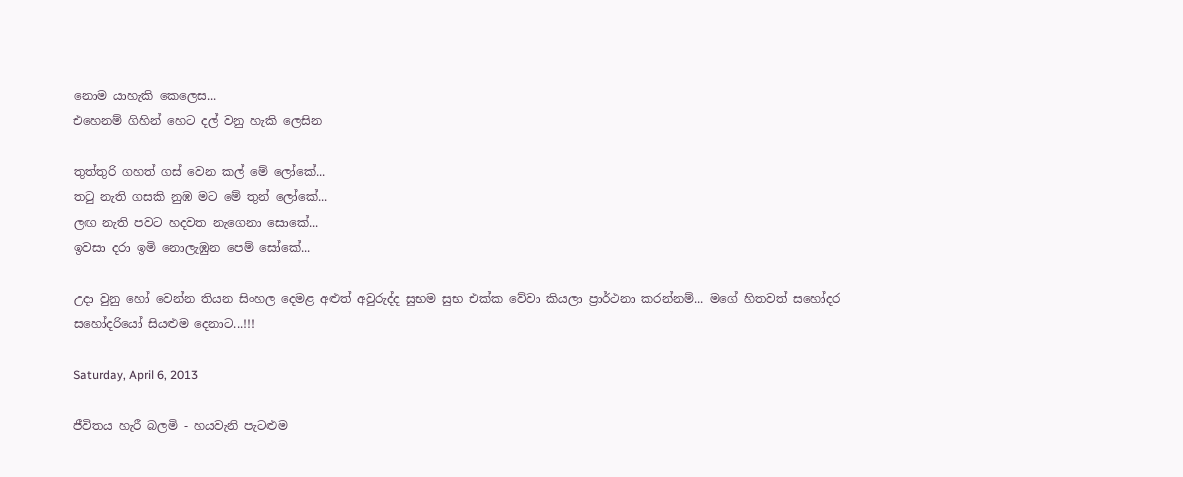නොම යාහැකි කෙලෙස...
එහෙනම් ගිහින් හෙට දල් වනු හැකි ලෙසින

තුත්තුරි ගහත් ගස් වෙන කල් මේ ලෝකේ...
තටු නැති ගසකි නුඹ මට මේ තුන් ලෝකේ...
ලඟ නැති පවට හදවත නැගෙනා සොකේ...
ඉවසා දරා ඉමි නොලැඹුන පෙම් සෝකේ...

උදා වුනු හෝ වෙන්න තියන සිංහල දෙමළ අළුත් අවුරුද්ද සුභම සුභ එක්ක වේවා කියලා ප්‍රාර්ථනා කරන්නම්... මගේ හිතවත් සහෝදර සහෝදරියෝ සියළුම දෙනාට...!!!

Saturday, April 6, 2013

ජීවිතය හැරී බලමි - හයවැනි පැටළුම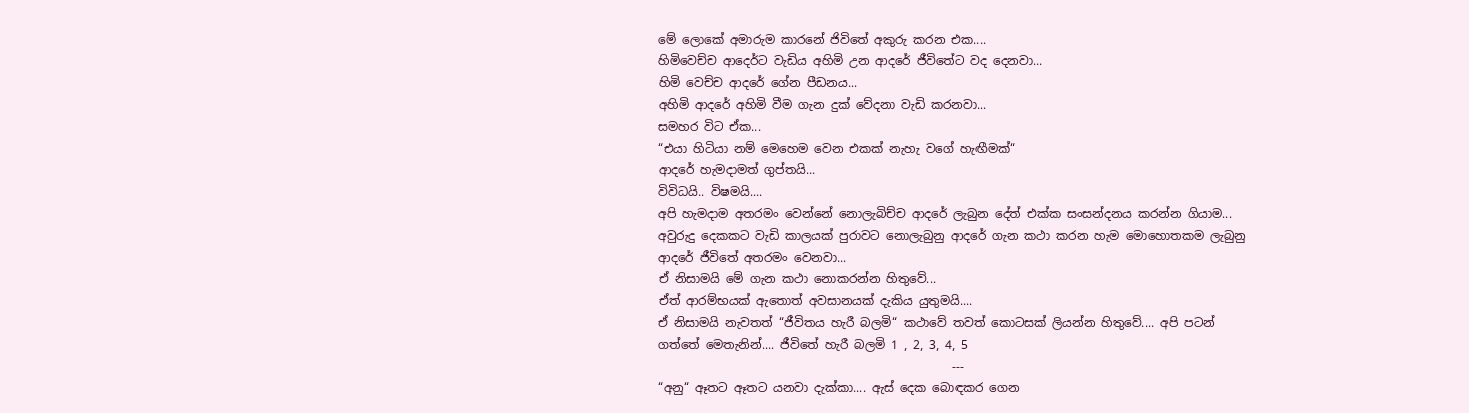මේ ලොකේ අමාරුම කාරනේ ජිවිතේ අකුරු කරන එක....
හිමිවෙච්ච ආදෙර්ට වැඩිය අහිමි උන ආදරේ ජීවිතේට වද දෙනවා...
හිමි වෙච්ච ආදරේ ගේන පීඩනය...
අහිමි ආදරේ අහිමි වීම ගැන දුක් වේදනා වැඩි කරනවා...
සමහර විට ඒක...
“එයා හිටියා නම් මෙහෙම වෙන එකක් නැහැ වගේ හැඟීමක්“
ආදරේ හැමදාමත් ගුප්තයි...
විවිධයි.. විෂමයි....
අපි හැමදාම අතරමං වෙන්නේ නොලැබිච්ච ආදරේ ලැබුන දේත් එක්ක සංසන්දනය කරන්න ගියාම... අවුරුදු දෙකකට වැඩි කාලයක් පුරාවට නොලැබුනු ආදරේ ගැන කථා කරන හැම මොහොතකම ලැබුනු ආදරේ ජීවිතේ අතරමං වෙනවා...
ඒ නිසාමයි මේ ගැන කථා නොකරන්න හිතුවේ...
ඒත් ආරම්භයක් ඇතොත් අවසානයක් දැකිය යුතුමයි....
ඒ නිසාමයි නැවතත් “ජීවිතය හැරී බලමි“ කථාවේ තවත් කොටසක් ලියන්න හිතුවේ.... අපි පටන් ගත්තේ මෙතැනින්.... ජීවිතේ හැරී බලමි 1 , 2, 3, 4, 5
                                                 ---
“අනු“ ඈතට ඈතට යනවා දැක්කා.... ඇස් දෙක බොඳකර ගෙන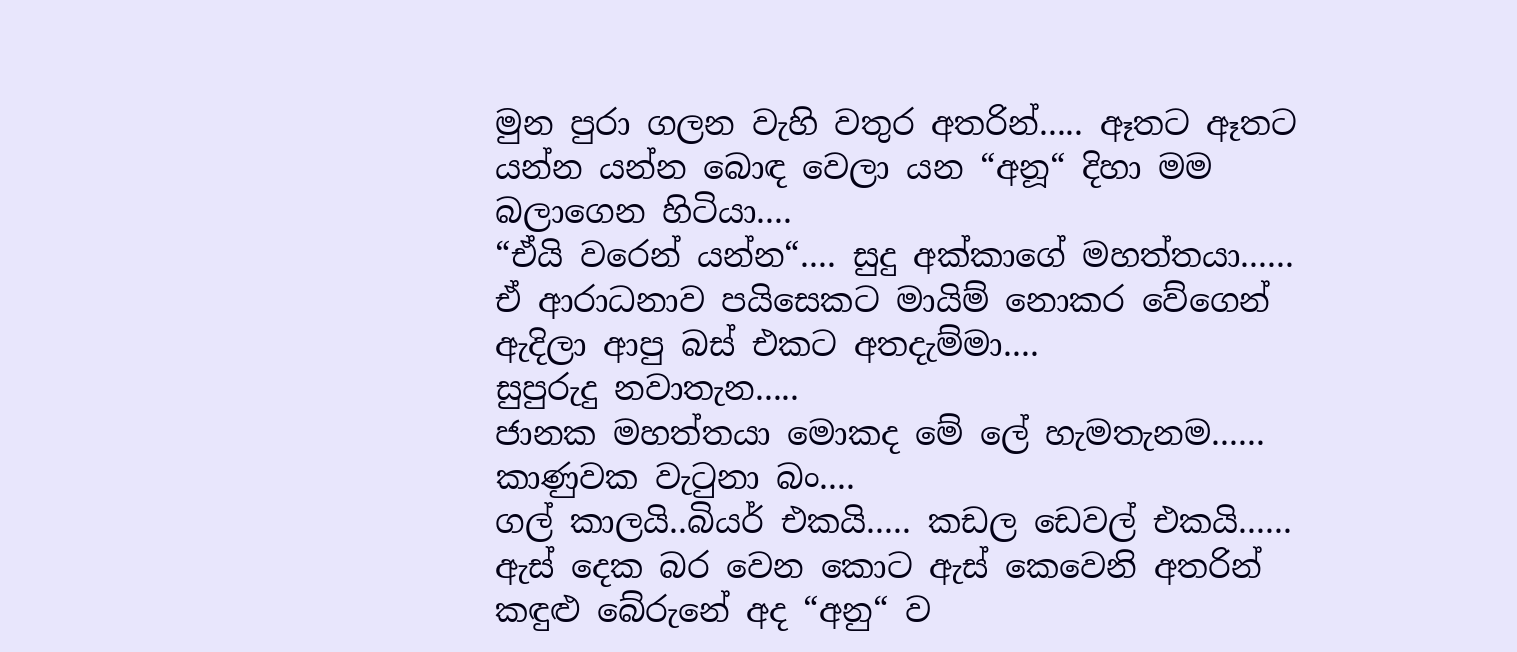මුන පුරා ගලන වැහි වතුර අතරින්..... ඈතට ඈතට යන්න යන්න බොඳ වෙලා යන “අනූ“ දිහා මම බලාගෙන හිටියා....
“ඒයි වරෙන් යන්න“.... සුදු අක්කාගේ මහත්තයා......
ඒ ආරාධනාව පයිසෙකට මායිම් නොකර වේගෙන් ඇදිලා ආපු බස් එකට අතදැම්මා....
සුපුරුදු නවාතැන.....
ජානක මහත්තයා මොකද මේ ලේ හැමතැනම......
කාණුවක වැටුනා බං....
ගල් කාලයි..බියර් එකයි..... කඩල ඩෙවල් එකයි......
ඇස් දෙක බර වෙන කොට ඇස් කෙවෙනි අතරින් කඳුළු බේරුනේ අද “අනු“ ව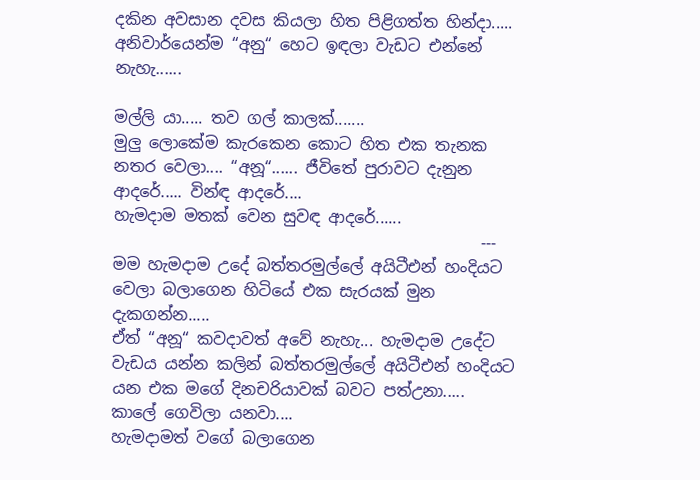දකින අවසාන දවස කියලා හිත පිළිගත්ත හින්දා.....
අනිවාර්යෙන්ම “අනු“ හෙට ඉඳලා වැඩට එන්නේ නැහැ......

මල්ලි යා..... තව ගල් කාලක්.......
මුලු ලොකේම කැරකෙන කොට හිත එක තැනක නතර වෙලා.... “අනූ“...... ජීවිතේ පුරාවට දැනුන ආදරේ..... වින්ඳ ආදරේ....
හැමදාම මතක් වෙන සුවඳ ආදරේ......
                                              ---
මම හැමදාම උදේ බත්තරමුල්ලේ අයිටීඑන් හංදියට වෙලා බලාගෙන හිටියේ එක සැරයක් මුන දැකගන්න.....
ඒත් “අනූ“ කවදාවත් අවේ නැහැ... හැමදාම උදේට වැඩය යන්න කලින් බත්තරමුල්ලේ අයිටීඑන් හංදියට යන එක මගේ දිනචරියාවක් බවට පත්උනා.....
කාලේ ගෙවිලා යනවා....
හැමදාමත් වගේ බලාගෙන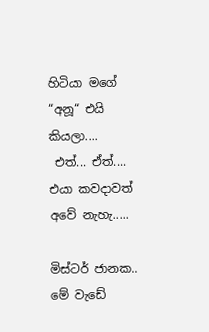හිටියා මගේ “අනූ“ එයි කියලා....
 එත්... ඒත්....
එයා කවදාවත් අවේ නැහැ.....

මිස්ටර් ජානක.. මේ වැඩේ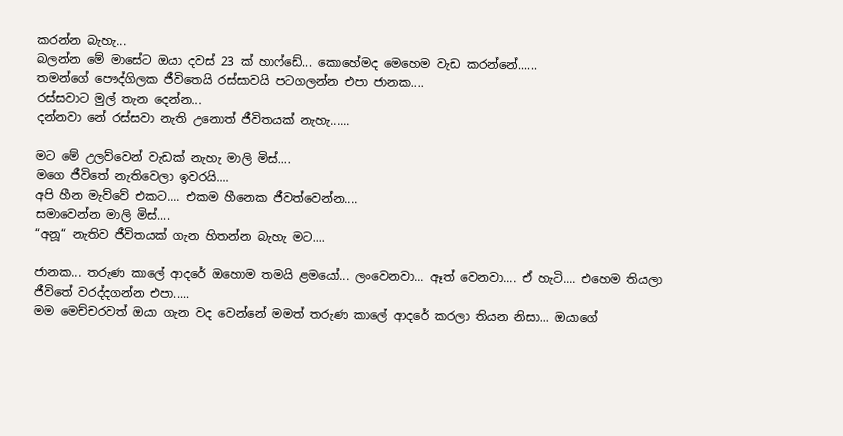කරන්න බැහැ...
බලන්න මේ මාසේට ඔයා දවස් 23 ක් හාෆ්ඩේ... කොහේමද මෙහෙම වැඩ කරන්නේ......
තමන්ගේ පෞද්ගිලක ජීවිතෙයි රස්සාවයි පටගලන්න එපා ජානක....
රස්සවාට මුල් තැන දෙන්න...
දන්නවා නේ රස්සවා නැති උනොත් ජීවිතයක් නැහැ......

මට මේ උලව්වෙන් වැඩක් නැහැ මාලි මිස්....
මගෙ ජීවිතේ නැතිවෙලා ඉවරයි....
අපි හීන මැව්වේ එකට.... එකම හීනෙක ජීවත්වෙන්න....
සමාවෙන්න මාලි මිස්....
“අනූ“ නැතිව ජීවිතයක් ගැන හිතන්න බැහැ මට....

ජානක... තරුණ කාලේ ආදරේ ඔහොම තමයි ළමයෝ... ලංවෙනවා... ඈත් වෙනවා.... ඒ හැටි.... එහෙම තියලා ජීවිතේ වරද්දගන්න එපා.....
මම මෙච්චරවත් ඔයා ගැන වද වෙන්නේ මමත් තරුණ කාලේ ආදරේ කරලා තියන නිසා... ඔයාගේ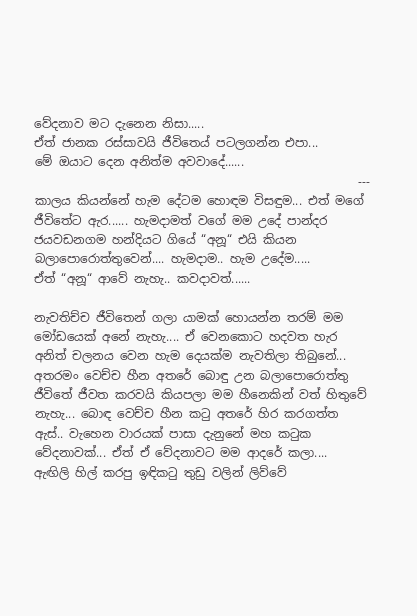වේදනාව මට දැනෙන නිසා.....
ඒත් ජානක රස්සාවයි ජීවිතෙය් පටලගන්න එපා...
මේ ඔයාට දෙන අනිත්ම අවවාදේ......
                                                      ---
කාලය කියන්නේ හැම දේටම හොඳම විසඳුම... එත් මගේ ජීවිතේට ඇර...... හැමදාමත් වගේ මම උදේ පාන්දර ජයවඩනගම හන්දියට ගියේ “අනූ“ එයි කියන බලාපොරොත්තුවෙන්.... හැමදාම.. හැම උදේම.....
ඒත් “අනූ“ ආවේ නැහැ.. කවදාවත්......

නැවතිච්ච ජීවිතෙන් ගලා යාමක් හොයන්න තරම් මම මෝඩයෙක් අනේ නැහැ.... ඒ වෙනකොට හදවත හැර අනිත් චලනය වෙන හැම දෙයක්ම නැවතිලා තිබුනේ... අතරමං වෙච්ච හීන අතරේ බොඳු උන බලාපොරොත්තු ජීවිතේ ජීවත කරවයි කියපලා මම හීනෙකින් වත් හිතුවේ නැහැ... බොඳ වෙච්ච හීන කටු අතරේ හිර කරගත්ත ඇස්.. වැහෙන වාරයක් පාසා දැනුනේ මහ කටුක වේදනාවක්... ඒත් ඒ වේදනාවට මම ආදරේ කලා....
ඇඟිලි හිල් කරපු ඉඳිකටු තුඩු වලින් ලිව්වේ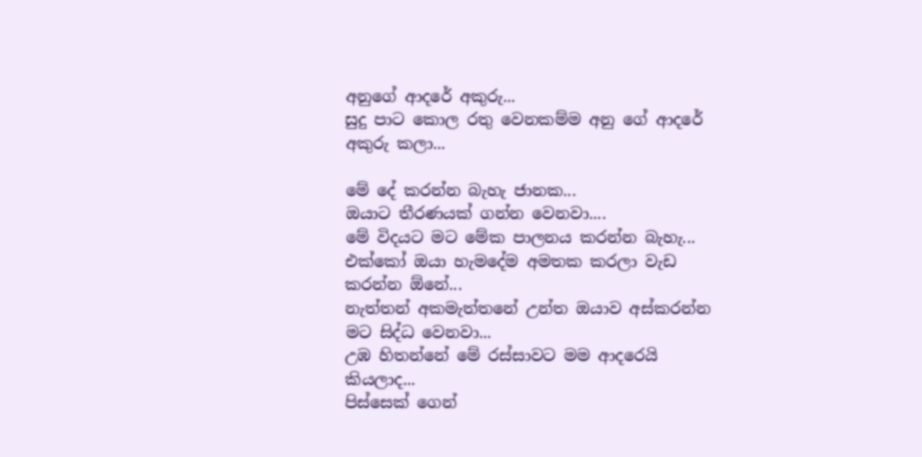අනුගේ ආදරේ අකුරු...
සුදු පාට කොල රතු වෙනකම්ම අනු ගේ ආදරේ අකුරු කලා...

මේ දේ කරන්න බැහැ ජානක...
ඔයාට තීරණයක් ගන්න වෙනවා....
මේ විදයට මට මේක පාලනය කරන්න බැහැ...
එක්කෝ ඔයා හැමදේම අමතක කරලා වැඩ කරන්න ඕනේ...
නැත්තන් අකමැත්තනේ උන්ත ඔයාව අස්කරන්න මට සිද්ධ වෙනවා...
උඹ හිතන්නේ මේ රස්සාවට මම ආදරෙයි කියලාද...
පිස්සෙක් ගෙන්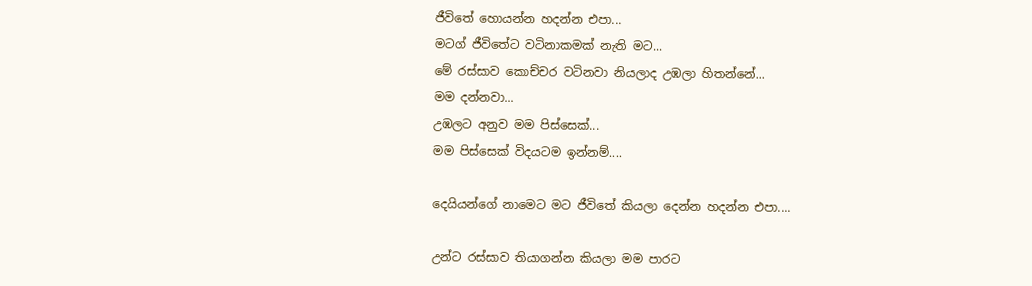ජීවිතේ හොයන්න හදන්න එපා...
මටග් ජීවිතේට වටිනාකමක් නැති මට...
මේ රස්සාව කොච්චර වටිනවා නියලාද උඹලා හිතන්නේ...
මම දන්නවා...
උඹලට අනුව මම පිස්සෙක්...
මම පිස්සෙක් විදයටම ඉන්නම්....

දෙයියන්ගේ නාමෙට මට ජීවිතේ කියලා දෙන්න හදන්න එපා....

උන්ට රස්සාව තියාගන්න කියලා මම පාරට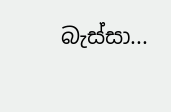බැස්සා...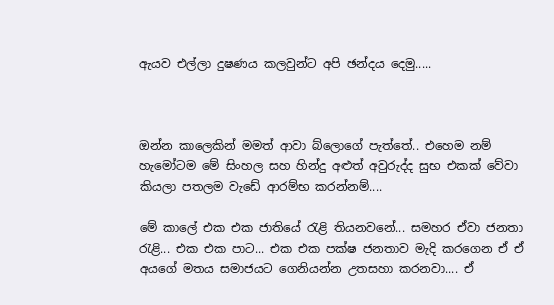ඇයව එල්ලා දුෂණය කලවුන්ට අපි ඡන්දය දෙමු.....



ඔන්න කාලෙකින් මමත් ආවා බ්ලොගේ පැත්තේ.. එහෙම නම් හැමෝටම මේ සිංහල සහ හින්දු අළුත් අවුරුද්ද සුභ එකක් වේවා කියලා පතලම වැඩේ ආරම්භ කරන්නම්....

මේ කාලේ එක එක ජාතියේ රැළි තියනවනේ... සමහර ඒවා ජනතා රැළි... එක එක පාට... එක එක පක්ෂ ජනතාව මැදි කරගෙන ඒ ඒ අයගේ මතය සමාජයට ගෙනියන්න උතසහා කරනවා.... ඒ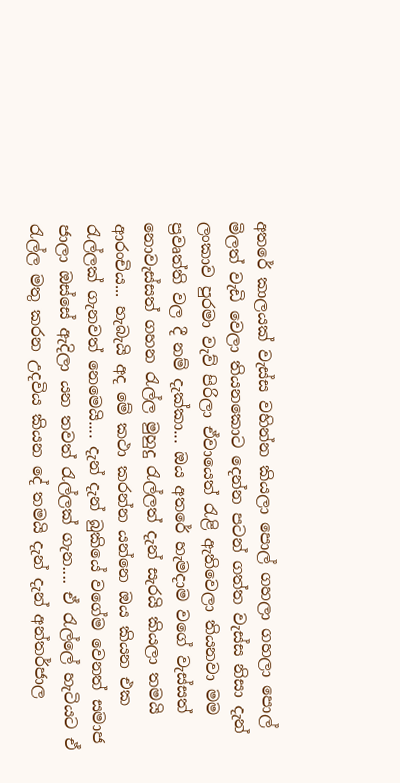අතරේ කාලයක් වැස්ස වහින්න කියලා පොල් ගහලා ගහලා පොල් මිලත් වැඩි වෙලා තියනකොට දෙන්න පටන් ගත්ත වැස්ස නිසා දැන් ලංකාව පුරමා වැව් පිරිලා ඒවායෙත් රැළි ඇතිවෙලා තියනවා මම ප්‍රවෘත්ති වල දී නම් දැක්කා... ඔය අතරේ හැමදාම වගේ වැස්සත් නොවැස්සත් ගහන රැල්ල මුහුදු රැල්ලත් දැන් සැරයි කියලා තමයි ආරංචිය... හැබැයි අද මේ කථා කරන්න යන්නෙ ඔය කියන එක රැල්ලක් ගැනවත් නෙමෙයි.... දැන් දැන් බුකියේ වගේම වෙනත් සමාජ ජාලා ඔස්සේ ඇදිලා යන තවත් රැල්ලක් ගැන.... ඒ රැල්ලේ හැටියට ඒ රැල්ල මතු කරන උදවිය කියන දේ තමයි දැන් දැන් අන්තර්ජාල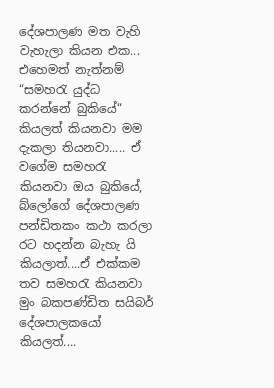දේශපාලණ මත වැහි වැහැලා කියන එක... එහෙමත් නැත්නම් “සමහරැ යුද්ධ කරන්නේ බුකියේ“ කියලත් කියනවා මම දැකලා තියනවා..... ඒ වගේම සමහරැ කියනවා ඔය බුකියේ, බ්ලෝගේ දේශපාලණ පන්ඩිතකං කථා කරලා රට හදන්න බැහැ යි කියලාත්....ඒ එක්කම තව සමහරැ කියනවා මුං බකපණ්ඩිත සයිබර් දේශපාලකයෝ කියලත්....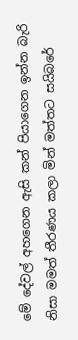මේ දේවල් අහගෙන ඇසි කන් පියාගෙන ඉන්න බැරි නිසා මමත් තීරණය කලා මින් මත්තට සයිබරේ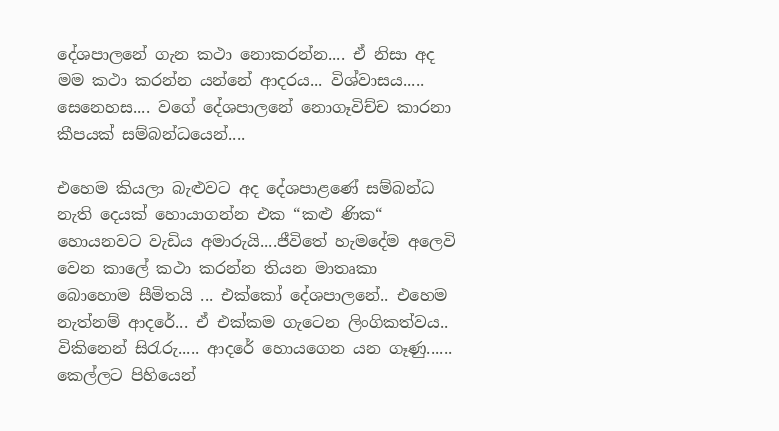දේශපාලනේ ගැන කථා නොකරන්න.... ඒ නිසා අද මම කථා කරන්න යන්නේ ආදරය... විශ්වාසය..... සෙනෙහස.... වගේ දේශපාලනේ නොගෑවිච්ච කාරනා කීපයක් සම්බන්ධයෙන්....

එහෙම කියලා බැළුවට අද දේශපාළණේ සම්බන්ධ නැති දෙයක් හොයාගන්න එක “කළු ණික“ හොයනවට වැඩිය අමාරුයි....ජීවිතේ හැමදේම අලෙවි වෙන කාලේ කථා කරන්න තියන මාතෘකා බොහොම සීමිතයි ... එක්කෝ දේශපාලනේ.. එහෙම නැත්නම් ආදරේ... ඒ එක්කම ගැටෙන ලිංගිකත්වය.. විකිනෙන් සිරැරු..... ආදරේ හොයගෙන යන ගෑණු...... කෙල්ලට පිහියෙන්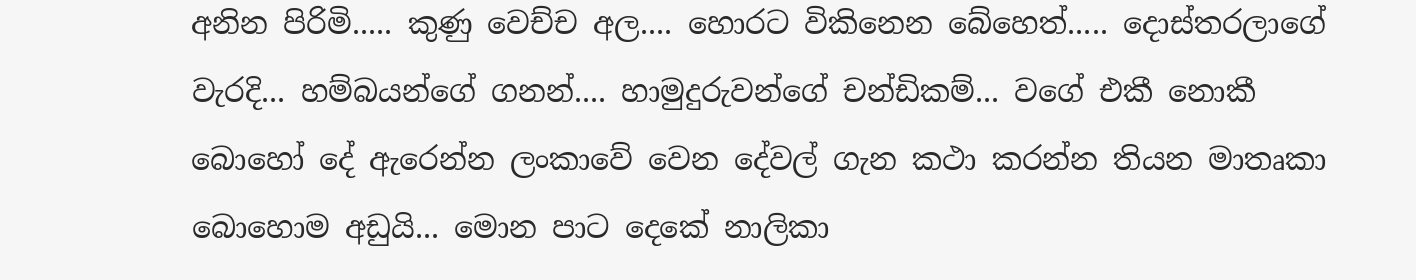අනින පිරිමි..... කුණු වෙච්ච අල.... හොරට විකිනෙන බේහෙත්..... දොස්තරලාගේ වැරදි... හම්බයන්ගේ ගනන්.... හාමුදුරුවන්ගේ චන්ඩිකම්... වගේ එකී නොකී බොහෝ දේ ඇරෙන්න ලංකාවේ වෙන දේවල් ගැන කථා කරන්න තියන මාතෘකා බොහොම අඩුයි... මොන පාට දෙකේ නාලිකා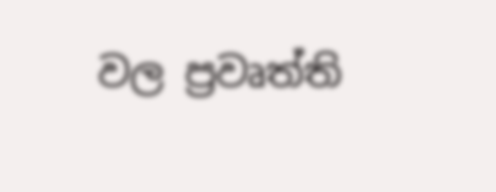වල ප්‍රවෘත්ති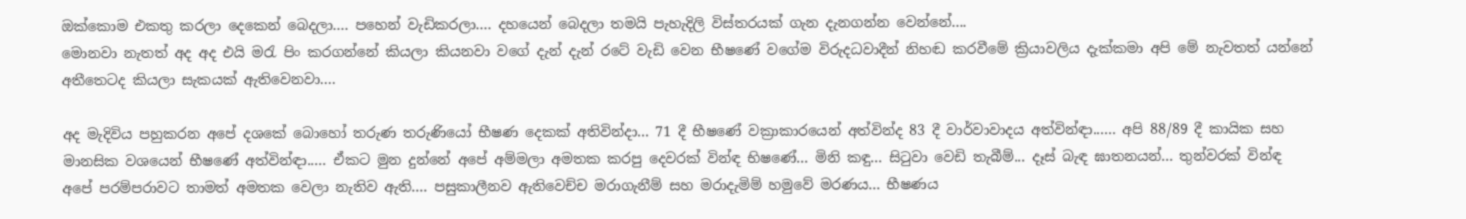ඔක්කොම එකතු කරලා දෙකෙන් බෙදලා.... පහෙන් වැඩිකරලා.... දහයෙන් බෙදලා තමයි පැහැදිලි විස්තරයක් ගැන දැනගන්න වෙන්නේ....
මොනවා නැතත් අද අද එයි මරැ පිං කරගන්නේ කියලා කියනවා වගේ දැන් දැන් රටේ වැඩි වෙන භීෂණේ වගේම විරුදධවාදීන් නිහඬ කරවීමේ ක්‍රියාවලිය දැක්කමා අපි මේ නැවතත් යන්නේ අතීතෙටද කියලා සැකයක් ඇතිවෙනවා....

අද මැදිවිය පහුකරන අපේ දශකේ බොහෝ තරුණ තරුණියෝ භීෂණ දෙකක් අතිවින්දා... 71 දී භීෂණේ වක්‍රාකාරයෙන් අත්වින්ද 83 දී වාර්වාවාදය අත්වින්ඳා...... අපි 88/89 දී කායික සහ මානසික වශයෙන් භීෂණේ අත්වින්ඳා..... ඒකට මුන දුන්නේ අපේ අම්මලා අමතක කරපු දෙවරක් වින්ඳ භිෂණේ... මිනි කඳු... සිටුවා වෙඩි තැබීම්... දෑස් බැඳ ඝාතනයන්... තුන්වරක් වින්ඳ අපේ පරම්පරාවට තාමත් අමතක වෙලා නැතිව ඇති.... පසුකාලීනව ඇතිවෙච්ච මරාගැනීම් සහ මරාදැමිම් හමුවේ මරණය... භීෂණය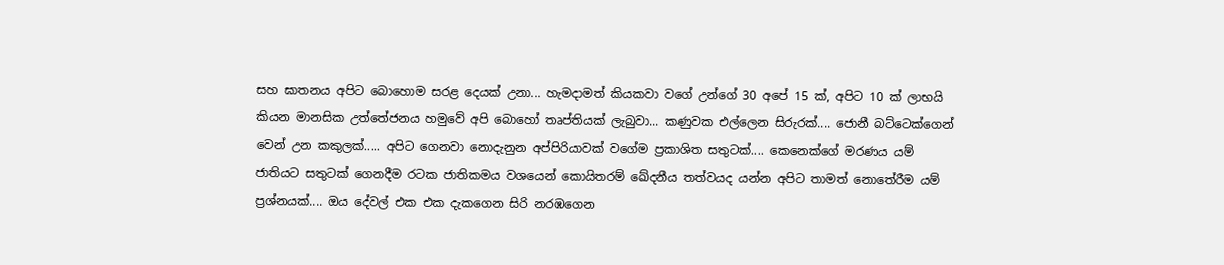සහ ඝාතනය අපිට බොහොම සරළ දෙයක් උනා... හැමදාමත් කියකවා වගේ උන්ගේ 30 අපේ 15 ක්, අපිට 10 ක් ලාභයි කියන මානසික උත්තේජනය හමුවේ අපි බොහෝ තෘප්තියක් ලැබුවා... කණුවක එල්ලෙන සිරුරක්.... ජොනී බට්ටෙක්ගෙන් වෙන් උන කකුලක්..... අපිට ගෙනවා නොදැනුන අප්පිරියාවක් වගේම ප්‍රකාශිත සතුටක්.... කෙනෙක්ගේ මරණය යම් ජාතියට සතුටක් ගෙනදීම රටක ජාතිකමය වශයෙන් කොයිතරම් ඛේදනීය තත්වයද යන්න අපිට තාමත් නොතේරීම යම් ප්‍රශ්නයක්.... ඔය දේවල් එක එක දැකගෙන සිරි නරඹගෙන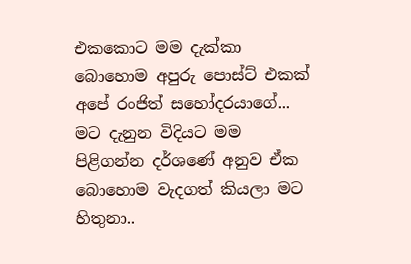එකකොට මම දැක්කා බොහොම අපුරු පොස්ට් එකක් අපේ රංජිත් සහෝදරයාගේ... මට දැනුන විදියට මම පිළිගන්න දර්ශණේ අනුව ඒක බොහොම වැදගත් කියලා මට හිතුනා..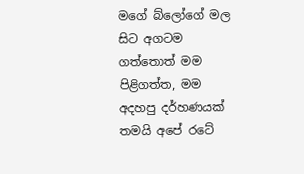මගේ බ්ලෝගේ මල සිට අගටම ගත්තොත් මම පිළිගත්ත, මම අදහපු දර්හණයක් තමයි අපේ රටේ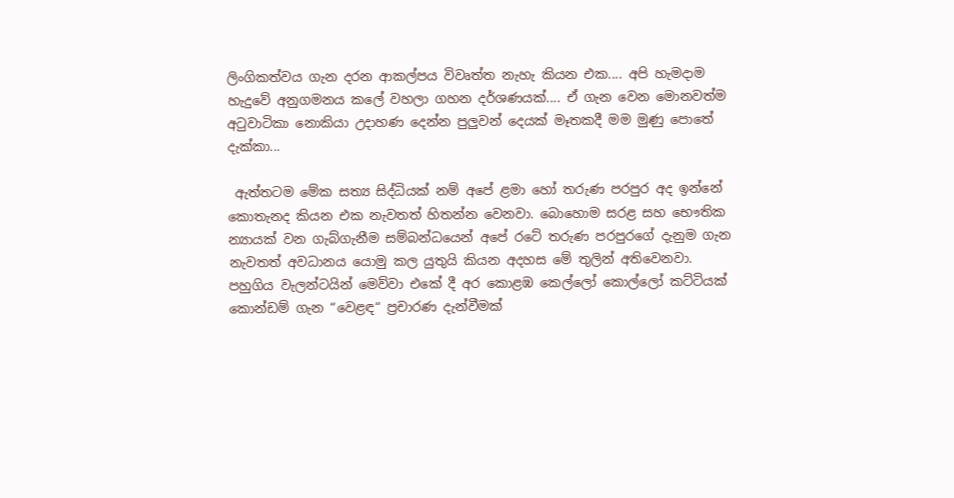ලිංගිකත්වය ගැන දරන ආකල්පය විවෘත්ත නැහැ කියන එක.... අපි හැමදාම හැදුවේ අනුගමනය කලේ වහලා ගහන දර්ශණයක්.... ඒ ගැන වෙන මොනවත්ම අටුවාටිකා නොකියා උදාහණ දෙන්න පුලුවන් දෙයක් මෑතකදී මම මුණු පොතේ දැක්කා...

 ඇත්තටම මේක සත්‍ය සිද්ධියක් නම් අපේ ළමා හෝ තරුණ පරපුර අද ඉන්නේ කොතැනද කියන එක නැවතත් හිතන්න වෙනවා. බොහොම සරළ සහ භෞතික න්‍යායක් වන ගැබ්ගැනීම සම්බන්ධයෙන් අපේ රටේ තරුණ පරපුරගේ දැනුම ගැන නැවතත් අවධානය යොමු කල යුතුයි කියන අදහස මේ තුලින් අතිවෙනවා. පහුගිය වැලන්ටයින් මෙව්වා එකේ දී අර කොළඹ කෙල්ලෝ කොල්ලෝ කට්ටියක් කොන්ඩම් ගැන “වෙළඳ“ ප්‍රචාරණ දැන්වීමක්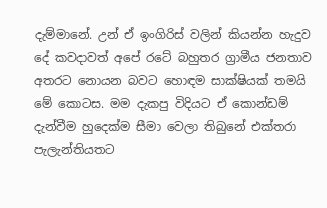දැම්මානේ. උන් ඒ ඉංගිරිස් වලින් කියන්න හැදුව දේ කවදාවත් අපේ රටේ බහුතර ග්‍රාමීය ජනතාව අතරට නොයන බවට හොඳම සාක්ෂියක් තමයි මේ කොටස. මම දැකපු විදියට ඒ කොන්ඩම් දැන්වීම හුදෙක්ම සීමා වෙලා තිබුනේ එක්තරා පැලැන්තියතට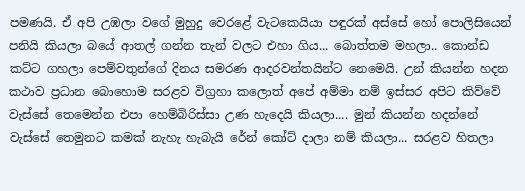පමණයි. ඒ අපි උඹලා වගේ මුහුදු වෙරළේ වැටකෙයියා පඳුරක් අස්සේ හෝ පොලිසියෙන් පනියි කියලා බයේ ආතල් ගන්න තැන් වලට එහා ගිය... බොත්තම මහලා.. කොන්ඩ කට්ට ගහලා පෙම්වතුන්ගේ දිනය සමරණ ආදරවන්තයින්ට නෙමෙයි. උන් කියන්න හදන කථාව ප්‍රධාන බොහොම සරළව විග්‍රහා කලොත් අපේ අම්මා නම් ඉස්සර අපිට කිව්වේ වැස්සේ තෙමෙන්න එපා හෙම්බිරිස්සා උණ හැදෙයි කියලා.... මුන් කියන්න හදන්නේ වැස්සේ තෙමුනට කමක් නැහැ හැබැයි රේන් කෝට් දාලා නම් කියලා... සරළව හිතලා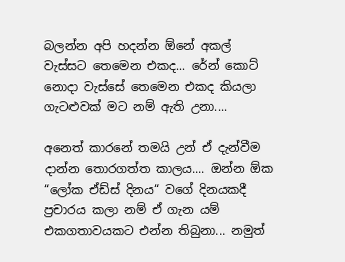බලන්න අපි හදන්න ඕනේ අකල් වැස්සට තෙමෙන එකද... රේන් කොට් නොදා වැස්සේ තෙමෙන එකද කියලා ගැටළුවක් මට නම් ඇති උනා....

අනෙත් කාරනේ තමයි උන් ඒ දැන්වීම දාන්න තොරගත්ත කාලය.... ඔන්න ඕක “ලෝක ඒඩ්ස් දිනය“ වගේ දිනයකදී ප්‍රචාරය කලා නම් ඒ ගැන යම් එකගතාවයකට එන්න තිබුනා... නමුත්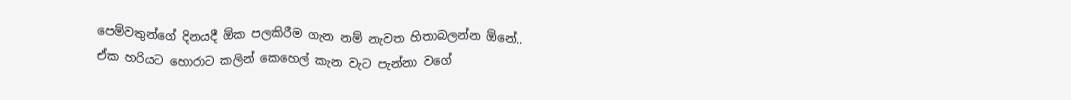පෙම්වතුන්ගේ දිනයදී ඕක පලකිරීම ගැන නම් නැවත හිතාබලන්න ඕනේ.. ඒක හරියට හොරාට කලින් කෙහෙල් කැන වැට පැන්නා වගේ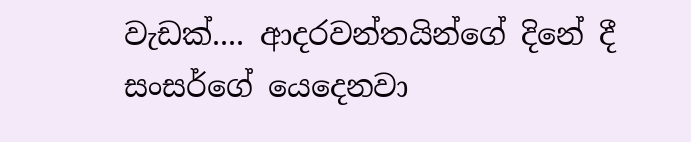වැඩක්.... ආදරවන්තයින්ගේ දිනේ දී සංසර්ගේ යෙදෙනවා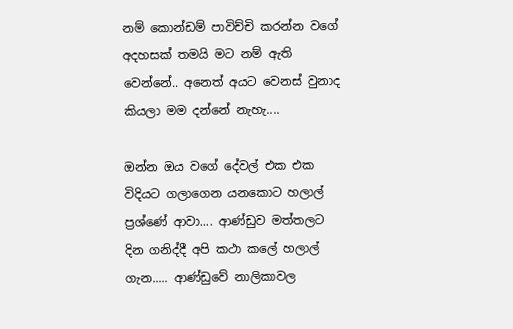නම් කොන්ඩම් පාවිච්චි කරන්න වගේ අදහසක් තමයි මට නම් ඇති වෙන්නේ.. අනෙත් අයට වෙනස් වුනාද කියලා මම දන්නේ නැහැ....

ඔන්න ඔය වගේ දේවල් එක එක විදියට ගලාගෙන යනකොට හලාල් ප්‍රශ්ණේ ආවා.... ආණ්ඩුව මත්තලට දින ගනිද්දී අපි කථා කලේ හලාල් ගැන..... ආණ්ඩුවේ නාලිකාවල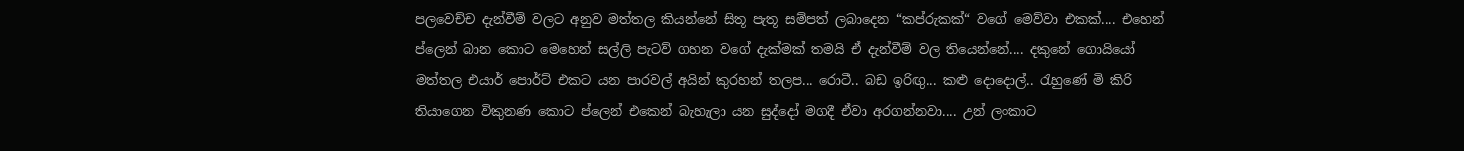පලවෙච්ච දැන්වීම් වලට අනුව මත්තල කියන්නේ සිතූ පැතූ සම්පත් ලබාදෙන “කප්රුකක්“ වගේ මෙව්වා එකක්.... එහෙන් ප්ලෙන් බාන කොට මෙහෙන් සල්ලි පැටව් ගහන වගේ දැක්මක් තමයි ඒ දැන්වීම් වල තියෙන්නේ.... දකුනේ ගොයියෝ මත්තල එයාර් පොර්ට් එකට යන පාරවල් අයින් කුරහන් තලප... රොටී.. බඩ ඉරිඟු... කළු දොදොල්.. රැහුණේ මි කිරි තියාගෙන විකුනණ කොට ප්ලෙන් එකෙන් බැහැලා යන සුද්දෝ මගදී ඒවා අරගන්නවා.... උන් ලංකාට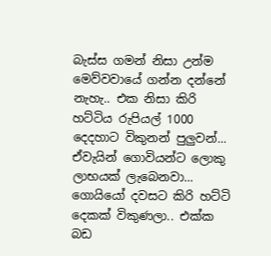බැස්ස ගමන් නිසා උන්ම මෙව්වවායේ ගන්න දන්නේ නැහැ.. එක නිසා කිරි හට්ටිය රුපියල් 1000 දෙදහාට විකුනන් පුලුවන්... ඒවැයින් ගොවියන්ට ලොකු ලාභයක් ලැබෙනවා... ගොයියෝ දවසට කිරි හට්ටි දෙකක් විකුණලා.. එක්ක බඩ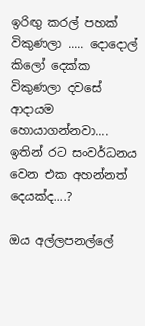ඉරිඟු කරල් පහක් විකුණලා ..... දොදොල් කිලෝ දෙක්ක විකුණලා දවසේ ආදායම හොයාගන්නවා.... ඉතින් රට සංවර්ධනය වෙන එක අහන්නත් දෙයක්ද....?

ඔය අල්ලපනල්ලේ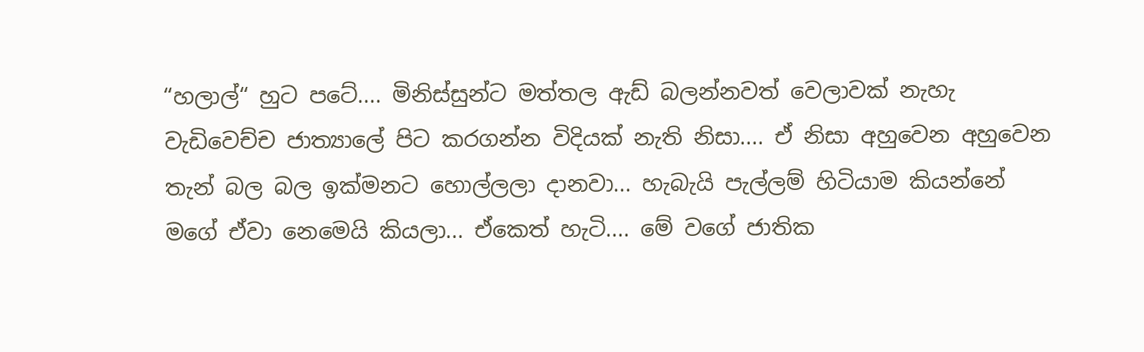“හලාල්“ හුට පටේ.... මිනිස්සුන්ට මත්තල ඇඩ් බලන්නවත් වෙලාවක් නැහැ වැඩිවෙච්ච ජාත්‍යාලේ පිට කරගන්න විදියක් නැති නිසා.... ඒ නිසා අහුවෙන අහුවෙන තැන් බල බල ඉක්මනට හොල්ලලා දානවා... හැබැයි පැල්ලම් හිටියාම කියන්නේ මගේ ඒවා නෙමෙයි කියලා... ඒකෙත් හැටි.... මේ වගේ ජාතික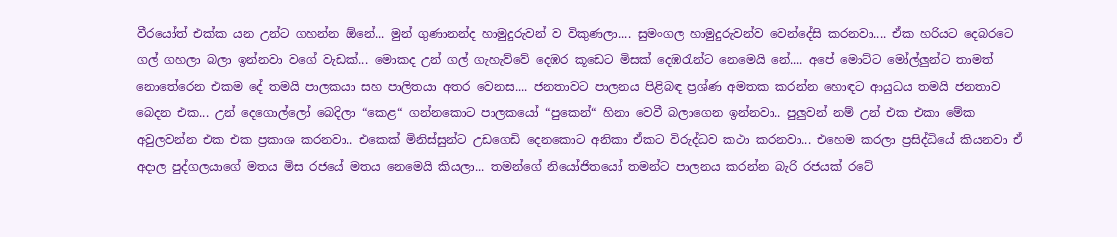වීරයෝත් එක්ක යන උන්ට ගහන්න ඕනේ... මුන් ගුණානන්ද හාමුදුරුවන් ව විකුණලා.... සුමංගල හාමුදුරුවන්ව වෙන්දේසි කරනවා.... ඒක හරියට දෙබරටෙ ගල් ගහලා බලා ඉන්නවා වගේ වැඩක්... මොකද උන් ගල් ගැහැව්වේ දෙඹර කූඩෙට මිසක් දෙඹරැන්ට නෙමෙයි නේ.... අපේ මොට්ට මෝල්ලුන්ට තාමත් නොතේරෙන එකම දේ තමයි පාලකයා සහ පාලිතයා අතර වෙනස.... ජනතාවට පාලනය පිළිබඳ ප්‍රශ්ණ අමතක කරන්න හොඳට ආයුධය තමයි ජනතාව බෙදන එක... උන් දෙගොල්ලෝ බෙදිලා “කෙළ“ ගන්නකොට පාලකයෝ “පුකෙන්“ හිනා වෙවී බලාගෙන ඉන්නවා.. පුලුවන් නම් උන් එක එකා මේක අවුලවන්න එක එක ප්‍රකාශ කරනවා.. එකෙක් මිනිස්සුන්ට උඩගෙඩි දෙනකොට අනිකා ඒකට විරුද්ධව කථා කරනවා... එහෙම කරලා ප්‍රසිද්ධියේ කියනවා ඒ අදාල පුද්ගලයාගේ මතය මිස රජයේ මතය නෙමෙයි කියලා... තමන්ගේ නියෝජිතයෝ තමන්ට පාලනය කරන්න බැරි රජයක් රටේ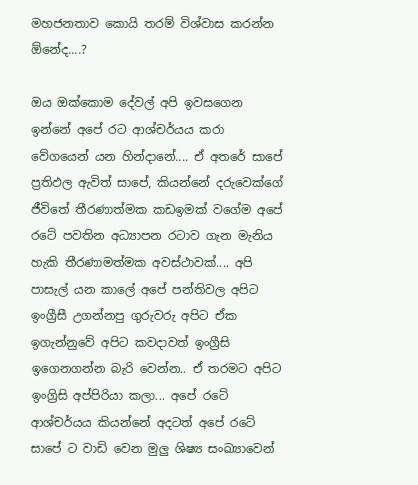මහජනතාව කොයි තරම් විශ්වාස කරන්න ඕනේද....?

ඔය ඔක්කොම දේවල් අපි ඉවසගෙන ඉන්නේ අපේ රට ආශ්චර්යය කරා වේගයෙන් යන හින්දානේ.... ඒ අතරේ සාපේ ප්‍රතිඵල ඇවිත් සාපේ, කියන්නේ දරුවෙක්ගේ ජීවිතේ තීරණාත්මක කඩඉමක් වගේම අපේ රටේ පවතින අධ්‍යාපන රටාව ගැන මැනිය හැකි තීරණාමත්මක අවස්ථාවක්.... අපි පාසැල් යන කාලේ අපේ පන්තිවල අපිට ඉංග්‍රීසී උගන්නපු ගුරුවරු අපිට ඒක ඉගැන්නුවේ අපිට කවදාවත් ඉංග්‍රීසි ඉගෙනගන්න බැරි වෙන්න.. ඒ තරමට අපිට ඉංග්‍රිසි අප්පිරියා කලා... අපේ රටේ ආශ්චර්යය කියන්නේ අදටත් අපේ රටේ සාපේ ට වාඩි වෙන මුලු ශිෂ්‍ය සංඛ්‍යාවෙන්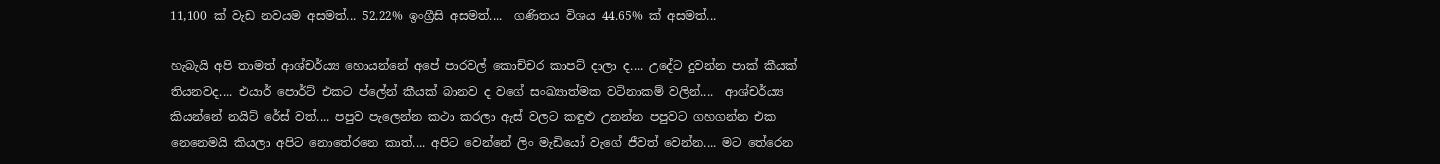11,100 ක් වැඩ නවයම අසමත්... 52.22% ඉංග්‍රීසි අසමත්....  ගණිතය විශය 44.65% ක් අසමත්...

හැබැයි අපි තාමත් ආශ්චර්ය්‍ය හොයන්නේ අපේ පාරවල් කොච්චර කාපට් දාලා ද.... උදේට දුවන්න පාක් කීයක් තියනවද.... එයාර් පොර්ට් එකට ප්ලේන් කීයක් බානව ද වගේ සංඛ්‍යාත්මක වටිනාකම් වලින්....  ආශ්චර්ය්‍ය කියන්නේ නයිට් රේස් වත්.... පපුව පැලෙන්න කථා කරලා ඇස් වලට කඳුළු උනන්න පපුවට ගහගන්න එක නෙනෙමයි කියලා අපිට නොතේරනෙ කාත්.... අපිට වෙන්නේ ලිං මැඩියෝ වැගේ ජීවත් වෙන්න.... මට තේරෙන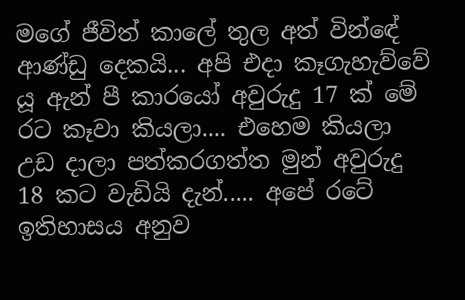මගේ ජීවිත් කාලේ තුල අත් වින්ඳේ ආණ්ඩු දෙකයි... අපි එදා කෑගැහැව්වේ යූ ඇන් පී කාරයෝ අවුරුදු 17 ක් මේ රට කෑවා කියලා.... එහෙම කියලා උඩ දාලා පත්කරගත්ත මුන් අවුරුදු 18 කට වැඩියි දැන්..... අපේ රටේ ඉතිහාසය අනුව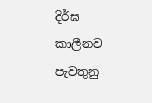දිර්ඝ කාලීනව පැවතුනු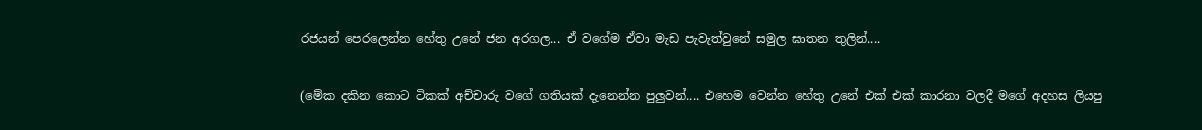රජයන් පෙරලෙන්න හේතු උනේ ජන අරගල... ඒ වගේම ඒවා මැඩ පැවැත්වුනේ සමුල ඝාතන තුලින්....

(මේක දකින කොට ටිකක් අච්චාරු වගේ ගතියක් දැනෙන්න පුලුවන්.... එහෙම වෙන්න හේතු උනේ එක් එක් කාරනා වලදී මගේ අදහස ලියපු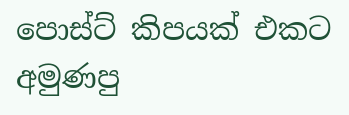පොස්ට් කිපයක් එකට අමුණපු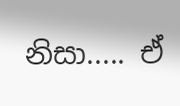නිසා..... ඒ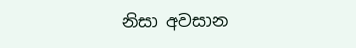නිසා අවසාන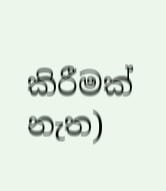කිරීමක් නැත)